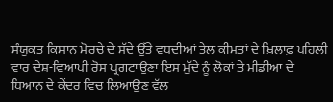ਸੰਯੁਕਤ ਕਿਸਾਨ ਮੋਰਚੇ ਦੇ ਸੱਦੇ ਉੱਤੇ ਵਧਦੀਆਂ ਤੇਲ ਕੀਮਤਾਂ ਦੇ ਖ਼ਿਲਾਫ਼ ਪਹਿਲੀ ਵਾਰ ਦੇਸ਼-ਵਿਆਪੀ ਰੋਸ ਪ੍ਰਗਟਾਉਣਾ ਇਸ ਮੁੱਦੇ ਨੂੰ ਲੋਕਾਂ ਤੇ ਮੀਡੀਆ ਦੇ ਧਿਆਨ ਦੇ ਕੇਂਦਰ ਵਿਚ ਲਿਆਉਣ ਵੱਲ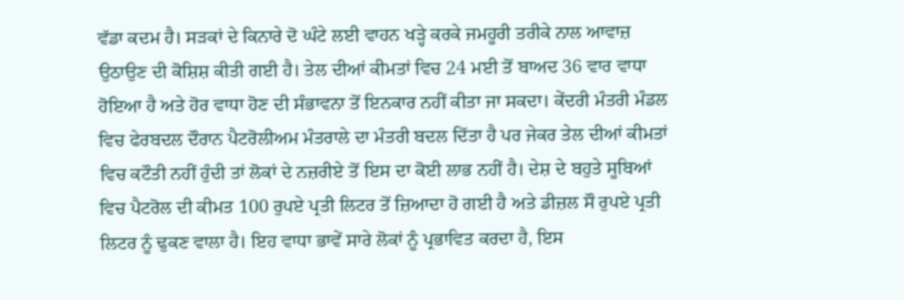ਵੱਡਾ ਕਦਮ ਹੈ। ਸੜਕਾਂ ਦੇ ਕਿਨਾਰੇ ਦੋ ਘੰਟੇ ਲਈ ਵਾਹਨ ਖੜ੍ਹੇ ਕਰਕੇ ਜਮਹੂਰੀ ਤਰੀਕੇ ਨਾਲ ਆਵਾਜ਼ ਉਠਾਉਣ ਦੀ ਕੋਸ਼ਿਸ਼ ਕੀਤੀ ਗਈ ਹੈ। ਤੇਲ ਦੀਆਂ ਕੀਮਤਾਂ ਵਿਚ 24 ਮਈ ਤੋਂ ਬਾਅਦ 36 ਵਾਰ ਵਾਧਾ ਹੋਇਆ ਹੈ ਅਤੇ ਹੋਰ ਵਾਧਾ ਹੋਣ ਦੀ ਸੰਭਾਵਨਾ ਤੋਂ ਇਨਕਾਰ ਨਹੀਂ ਕੀਤਾ ਜਾ ਸਕਦਾ। ਕੇਂਦਰੀ ਮੰਤਰੀ ਮੰਡਲ ਵਿਚ ਫੇਰਬਦਲ ਦੌਰਾਨ ਪੈਟਰੋਲੀਅਮ ਮੰਤਰਾਲੇ ਦਾ ਮੰਤਰੀ ਬਦਲ ਦਿੱਤਾ ਹੈ ਪਰ ਜੇਕਰ ਤੇਲ ਦੀਆਂ ਕੀਮਤਾਂ ਵਿਚ ਕਟੌਤੀ ਨਹੀਂ ਹੁੰਦੀ ਤਾਂ ਲੋਕਾਂ ਦੇ ਨਜ਼ਰੀਏ ਤੋਂ ਇਸ ਦਾ ਕੋਈ ਲਾਭ ਨਹੀਂ ਹੈ। ਦੇਸ਼ ਦੇ ਬਹੁਤੇ ਸੂਬਿਆਂ ਵਿਚ ਪੈਟਰੋਲ ਦੀ ਕੀਮਤ 100 ਰੁਪਏ ਪ੍ਰਤੀ ਲਿਟਰ ਤੋਂ ਜ਼ਿਆਦਾ ਹੋ ਗਈ ਹੈ ਅਤੇ ਡੀਜ਼ਲ ਸੌ ਰੁਪਏ ਪ੍ਰਤੀ ਲਿਟਰ ਨੂੰ ਢੁਕਣ ਵਾਲਾ ਹੈ। ਇਹ ਵਾਧਾ ਭਾਵੇਂ ਸਾਰੇ ਲੋਕਾਂ ਨੂੰ ਪ੍ਰਭਾਵਿਤ ਕਰਦਾ ਹੈ, ਇਸ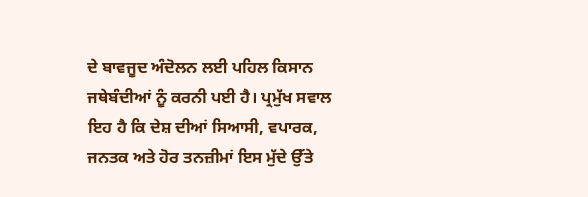ਦੇ ਬਾਵਜੂਦ ਅੰਦੋਲਨ ਲਈ ਪਹਿਲ ਕਿਸਾਨ ਜਥੇਬੰਦੀਆਂ ਨੂੰ ਕਰਨੀ ਪਈ ਹੈ। ਪ੍ਰਮੁੱਖ ਸਵਾਲ ਇਹ ਹੈ ਕਿ ਦੇਸ਼ ਦੀਆਂ ਸਿਆਸੀ, ਵਪਾਰਕ, ਜਨਤਕ ਅਤੇ ਹੋਰ ਤਨਜ਼ੀਮਾਂ ਇਸ ਮੁੱਦੇ ਉੱਤੇ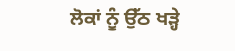ਲੋਕਾਂ ਨੂੰ ਉੱਠ ਖੜ੍ਹੇ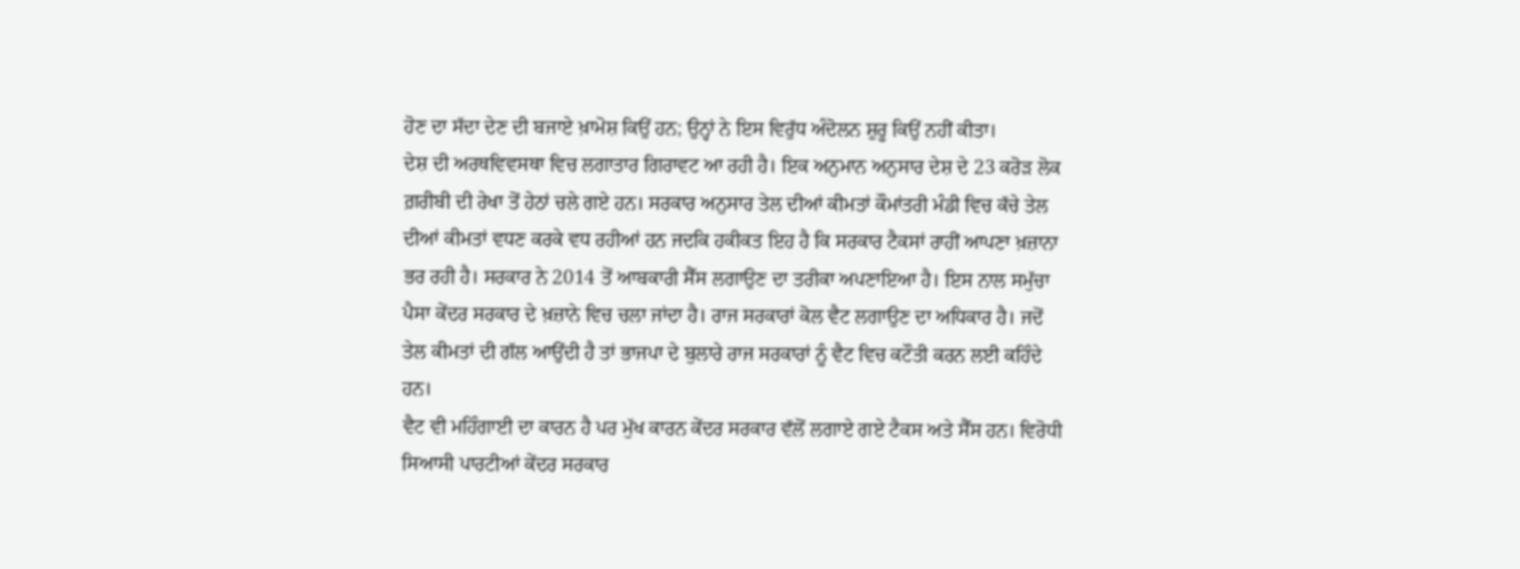ਹੋਣ ਦਾ ਸੱਦਾ ਦੇਣ ਦੀ ਬਜਾਏ ਖ਼ਾਮੋਸ਼ ਕਿਉਂ ਹਨ; ਉਨ੍ਹਾਂ ਨੇ ਇਸ ਵਿਰੁੱਧ ਅੰਦੋਲਨ ਸ਼ੁਰੂ ਕਿਉਂ ਨਹੀਂ ਕੀਤਾ।
ਦੇਸ਼ ਦੀ ਅਰਥਵਿਵਸਥਾ ਵਿਚ ਲਗਾਤਾਰ ਗਿਰਾਵਟ ਆ ਰਹੀ ਹੈ। ਇਕ ਅਨੁਮਾਨ ਅਨੁਸਾਰ ਦੇਸ਼ ਦੇ 23 ਕਰੋੜ ਲੋਕ ਗ਼ਰੀਬੀ ਦੀ ਰੇਖਾ ਤੋਂ ਹੇਠਾਂ ਚਲੇ ਗਏ ਹਨ। ਸਰਕਾਰ ਅਨੁਸਾਰ ਤੇਲ ਦੀਆਂ ਕੀਮਤਾਂ ਕੌਮਾਂਤਰੀ ਮੰਡੀ ਵਿਚ ਕੱਚੇ ਤੇਲ ਦੀਆਂ ਕੀਮਤਾਂ ਵਧਣ ਕਰਕੇ ਵਧ ਰਹੀਆਂ ਹਨ ਜਦਕਿ ਹਕੀਕਤ ਇਹ ਹੈ ਕਿ ਸਰਕਾਰ ਟੈਕਸਾਂ ਰਾਹੀਂ ਆਪਣਾ ਖ਼ਜ਼ਾਨਾ ਭਰ ਰਹੀ ਹੈ। ਸਰਕਾਰ ਨੇ 2014 ਤੋਂ ਆਬਕਾਰੀ ਸੈੱਸ ਲਗਾਉਣ ਦਾ ਤਰੀਕਾ ਅਪਣਾਇਆ ਹੈ। ਇਸ ਨਾਲ ਸਮੁੱਚਾ ਪੈਸਾ ਕੇਂਦਰ ਸਰਕਾਰ ਦੇ ਖ਼ਜ਼ਾਨੇ ਵਿਚ ਚਲਾ ਜਾਂਦਾ ਹੈ। ਰਾਜ ਸਰਕਾਰਾਂ ਕੋਲ ਵੈਟ ਲਗਾਉਣ ਦਾ ਅਧਿਕਾਰ ਹੈ। ਜਦੋਂ ਤੇਲ ਕੀਮਤਾਂ ਦੀ ਗੱਲ ਆਉਂਦੀ ਹੈ ਤਾਂ ਭਾਜਪਾ ਦੇ ਬੁਲਾਰੇ ਰਾਜ ਸਰਕਾਰਾਂ ਨੂੰ ਵੈਟ ਵਿਚ ਕਟੌਤੀ ਕਰਨ ਲਈ ਕਹਿੰਦੇ ਹਨ।
ਵੈਟ ਵੀ ਮਹਿੰਗਾਈ ਦਾ ਕਾਰਨ ਹੈ ਪਰ ਮੁੱਖ ਕਾਰਨ ਕੇਂਦਰ ਸਰਕਾਰ ਵੱਲੋਂ ਲਗਾਏ ਗਏ ਟੈਕਸ ਅਤੇ ਸੈੱਸ ਹਨ। ਵਿਰੋਧੀ ਸਿਆਸੀ ਪਾਰਟੀਆਂ ਕੇਂਦਰ ਸਰਕਾਰ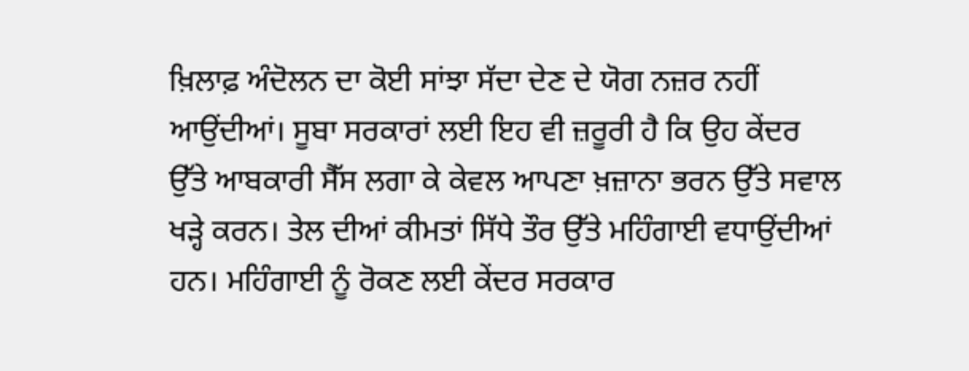ਖ਼ਿਲਾਫ਼ ਅੰਦੋਲਨ ਦਾ ਕੋਈ ਸਾਂਝਾ ਸੱਦਾ ਦੇਣ ਦੇ ਯੋਗ ਨਜ਼ਰ ਨਹੀਂ ਆਉਂਦੀਆਂ। ਸੂਬਾ ਸਰਕਾਰਾਂ ਲਈ ਇਹ ਵੀ ਜ਼ਰੂਰੀ ਹੈ ਕਿ ਉਹ ਕੇਂਦਰ ਉੱਤੇ ਆਬਕਾਰੀ ਸੈੱਸ ਲਗਾ ਕੇ ਕੇਵਲ ਆਪਣਾ ਖ਼ਜ਼ਾਨਾ ਭਰਨ ਉੱਤੇ ਸਵਾਲ ਖੜ੍ਹੇ ਕਰਨ। ਤੇਲ ਦੀਆਂ ਕੀਮਤਾਂ ਸਿੱਧੇ ਤੌਰ ਉੱਤੇ ਮਹਿੰਗਾਈ ਵਧਾਉਂਦੀਆਂ ਹਨ। ਮਹਿੰਗਾਈ ਨੂੰ ਰੋਕਣ ਲਈ ਕੇਂਦਰ ਸਰਕਾਰ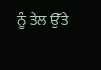ਨੂੰ ਤੇਲ ਉੱਤੇ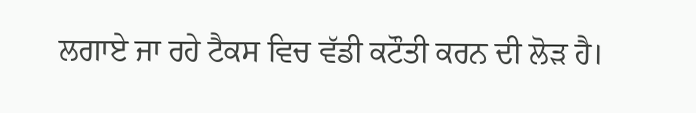ਲਗਾਏ ਜਾ ਰਹੇ ਟੈਕਸ ਵਿਚ ਵੱਡੀ ਕਟੌਤੀ ਕਰਨ ਦੀ ਲੋੜ ਹੈ।